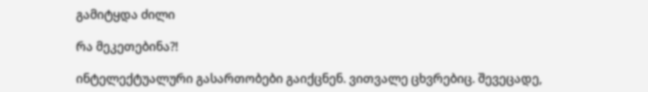გამიტყდა ძილი

რა მეკეთებინა?!

ინტელექტუალური გასართობები გაიქცნენ. ვითვალე ცხვრებიც. შევეცადე,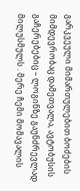გარკვეული მიმართულებით ბოძების მიმდევრობაც დამეთვალა, ავტობუსის გაჩერებებიც – ლოგინზე გაუნძრევლად მილუსმულს . მერე ჩემი მომავალის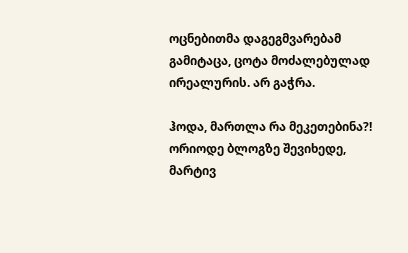ოცნებითმა დაგეგმვარებამ გამიტაცა, ცოტა მოძალებულად ირეალურის. არ გაჭრა.

ჰოდა, მართლა რა მეკეთებინა?! ორიოდე ბლოგზე შევიხედე, მარტივ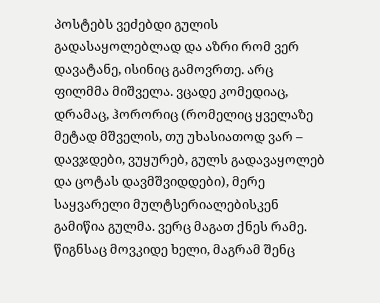პოსტებს ვეძებდი გულის გადასაყოლებლად და აზრი რომ ვერ დავატანე, ისინიც გამოვრთე. არც ფილმმა მიშველა. ვცადე კომედიაც, დრამაც, ჰორორიც (რომელიც ყველაზე მეტად მშველის, თუ უხასიათოდ ვარ – დავჯდები, ვუყურებ, გულს გადავაყოლებ და ცოტას დავმშვიდდები), მერე საყვარელი მულტსერიალებისკენ გამიწია გულმა. ვერც მაგათ ქნეს რამე. წიგნსაც მოვკიდე ხელი, მაგრამ შენც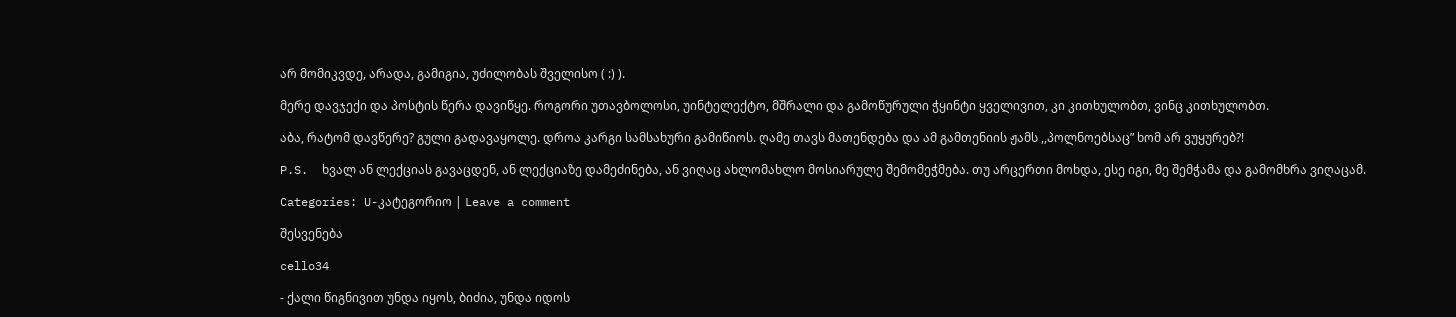არ მომიკვდე, არადა, გამიგია, უძილობას შველისო ( :) ).

მერე დავჯექი და პოსტის წერა დავიწყე. როგორი უთავბოლოსი, უინტელექტო, მშრალი და გამოწურული ჭყინტი ყველივით, კი კითხულობთ, ვინც კითხულობთ.

აბა, რატომ დავწერე? გული გადავაყოლე. დროა კარგი სამსახური გამიწიოს. ღამე თავს მათენდება და ამ გამთენიის ჟამს ,,პოლნოებსაც” ხომ არ ვუყურებ?!

P.S.  ხვალ ან ლექციას გავაცდენ, ან ლექციაზე დამეძინება, ან ვიღაც ახლომახლო მოსიარულე შემომეჭმება. თუ არცერთი მოხდა, ესე იგი, მე შემჭამა და გამომხრა ვიღაცამ.

Categories: U-კატეგორიო | Leave a comment

შესვენება

cello34

- ქალი წიგნივით უნდა იყოს, ბიძია, უნდა იდოს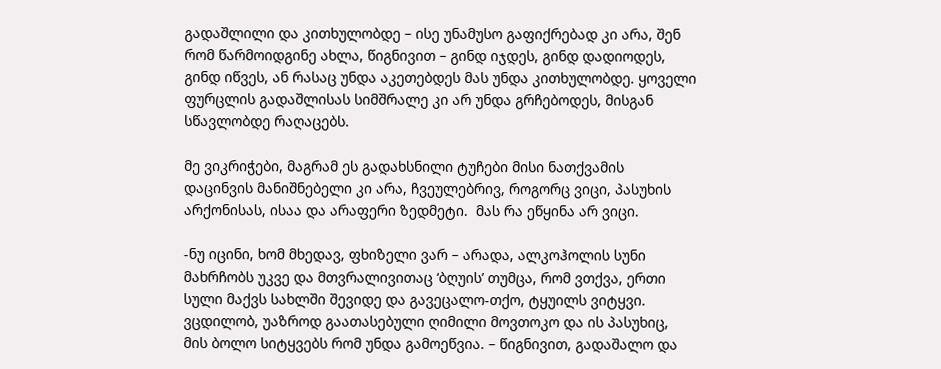გადაშლილი და კითხულობდე – ისე უნამუსო გაფიქრებად კი არა, შენ რომ წარმოიდგინე ახლა, წიგნივით – გინდ იჯდეს, გინდ დადიოდეს, გინდ იწვეს, ან რასაც უნდა აკეთებდეს მას უნდა კითხულობდე. ყოველი ფურცლის გადაშლისას სიმშრალე კი არ უნდა გრჩებოდეს, მისგან სწავლობდე რაღაცებს.

მე ვიკრიჭები, მაგრამ ეს გადახსნილი ტუჩები მისი ნათქვამის დაცინვის მანიშნებელი კი არა, ჩვეულებრივ, როგორც ვიცი, პასუხის არქონისას, ისაა და არაფერი ზედმეტი.  მას რა ეწყინა არ ვიცი.

-ნუ იცინი, ხომ მხედავ, ფხიზელი ვარ – არადა, ალკოჰოლის სუნი მახრჩობს უკვე და მთვრალივითაც ‘ბღუის’ თუმცა, რომ ვთქვა, ერთი სული მაქვს სახლში შევიდე და გავეცალო-თქო, ტყუილს ვიტყვი. ვცდილობ, უაზროდ გაათასებული ღიმილი მოვთოკო და ის პასუხიც, მის ბოლო სიტყვებს რომ უნდა გამოეწვია. – წიგნივით, გადაშალო და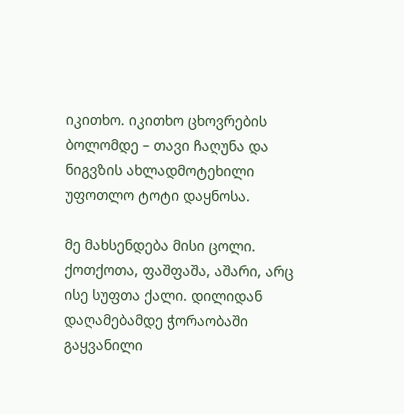იკითხო. იკითხო ცხოვრების ბოლომდე – თავი ჩაღუნა და ნიგვზის ახლადმოტეხილი უფოთლო ტოტი დაყნოსა.

მე მახსენდება მისი ცოლი. ქოთქოთა, ფაშფაშა, აშარი, არც ისე სუფთა ქალი. დილიდან დაღამებამდე ჭორაობაში გაყვანილი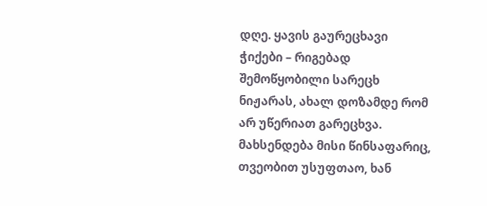დღე. ყავის გაურეცხავი ჭიქები – რიგებად შემოწყობილი სარეცხ ნიჟარას, ახალ დოზამდე რომ არ უწერიათ გარეცხვა. მახსენდება მისი წინსაფარიც, თვეობით უსუფთაო, ხან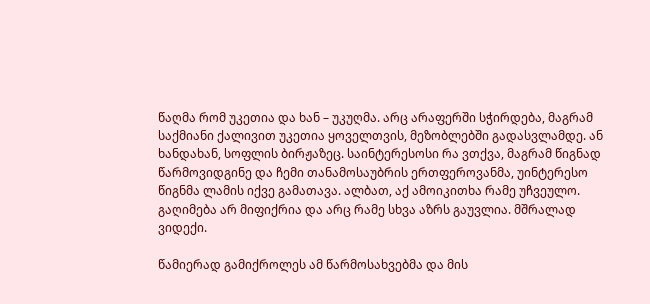წაღმა რომ უკეთია და ხან – უკუღმა. არც არაფერში სჭირდება, მაგრამ საქმიანი ქალივით უკეთია ყოველთვის, მეზობლებში გადასვლამდე. ან ხანდახან, სოფლის ბირჟაზეც. საინტერესოსი რა ვთქვა, მაგრამ წიგნად წარმოვიდგინე და ჩემი თანამოსაუბრის ერთფეროვანმა, უინტერესო წიგნმა ლამის იქვე გამათავა. ალბათ, აქ ამოიკითხა რამე უჩვეულო. გაღიმება არ მიფიქრია და არც რამე სხვა აზრს გაუვლია. მშრალად ვიდექი.

წამიერად გამიქროლეს ამ წარმოსახვებმა და მის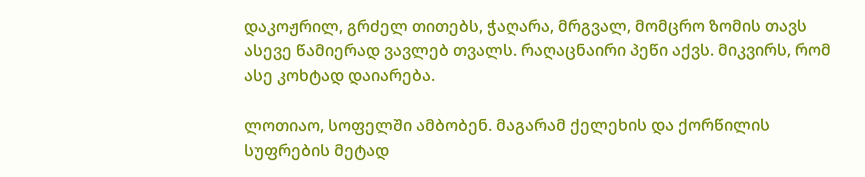დაკოჟრილ, გრძელ თითებს, ჭაღარა, მრგვალ, მომცრო ზომის თავს ასევე წამიერად ვავლებ თვალს. რაღაცნაირი პეწი აქვს. მიკვირს, რომ ასე კოხტად დაიარება.

ლოთიაო, სოფელში ამბობენ. მაგარამ ქელეხის და ქორწილის სუფრების მეტად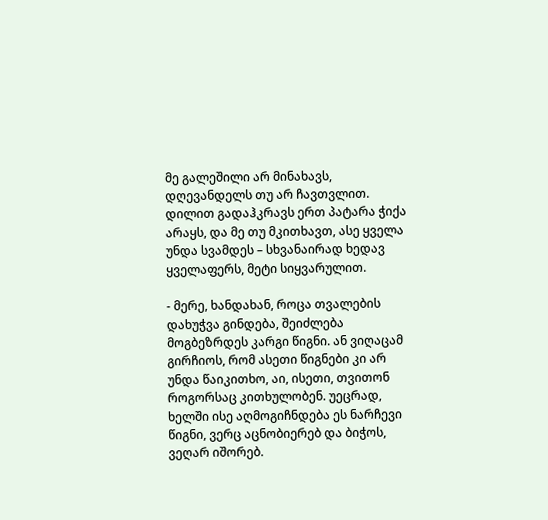მე გალეშილი არ მინახავს, დღევანდელს თუ არ ჩავთვლით. დილით გადაჰკრავს ერთ პატარა ჭიქა არაყს, და მე თუ მკითხავთ, ასე ყველა უნდა სვამდეს – სხვანაირად ხედავ ყველაფერს, მეტი სიყვარულით.

- მერე, ხანდახან, როცა თვალების დახუჭვა გინდება, შეიძლება მოგბეზრდეს კარგი წიგნი. ან ვიღაცამ გირჩიოს, რომ ასეთი წიგნები კი არ უნდა წაიკითხო, აი, ისეთი, თვითონ როგორსაც კითხულობენ. უეცრად, ხელში ისე აღმოგიჩნდება ეს ნარჩევი წიგნი, ვერც აცნობიერებ და ბიჭოს, ვეღარ იშორებ.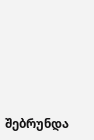შებრუნდა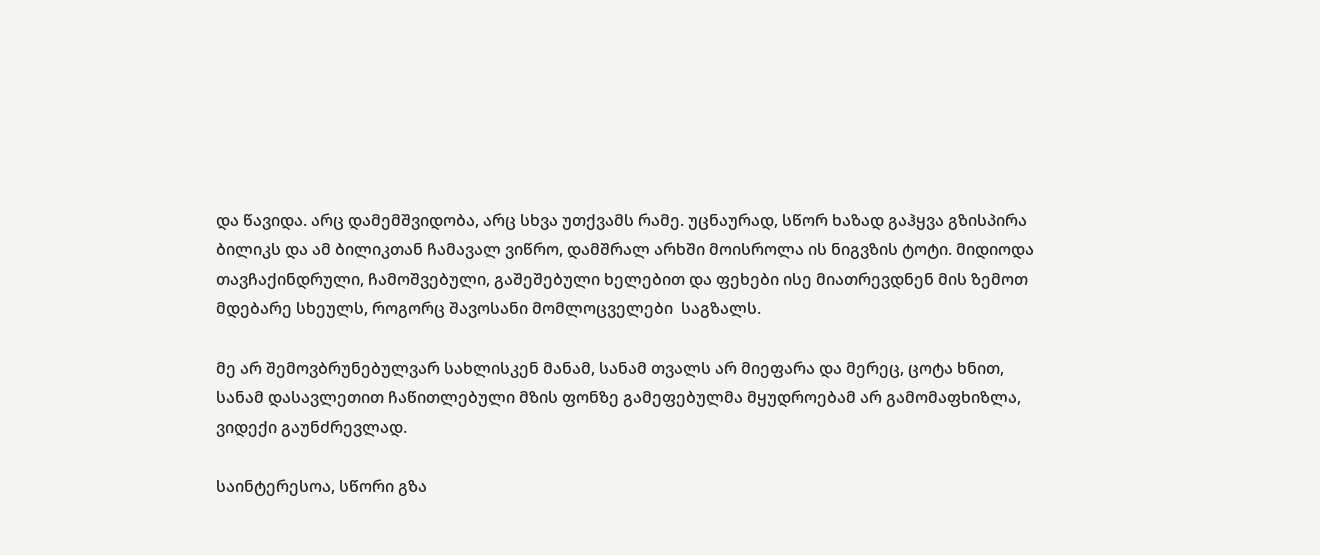და წავიდა. არც დამემშვიდობა, არც სხვა უთქვამს რამე. უცნაურად, სწორ ხაზად გაჰყვა გზისპირა ბილიკს და ამ ბილიკთან ჩამავალ ვიწრო, დამშრალ არხში მოისროლა ის ნიგვზის ტოტი. მიდიოდა თავჩაქინდრული, ჩამოშვებული, გაშეშებული ხელებით და ფეხები ისე მიათრევდნენ მის ზემოთ მდებარე სხეულს, როგორც შავოსანი მომლოცველები  საგზალს.

მე არ შემოვბრუნებულვარ სახლისკენ მანამ, სანამ თვალს არ მიეფარა და მერეც, ცოტა ხნით, სანამ დასავლეთით ჩაწითლებული მზის ფონზე გამეფებულმა მყუდროებამ არ გამომაფხიზლა, ვიდექი გაუნძრევლად.

საინტერესოა, სწორი გზა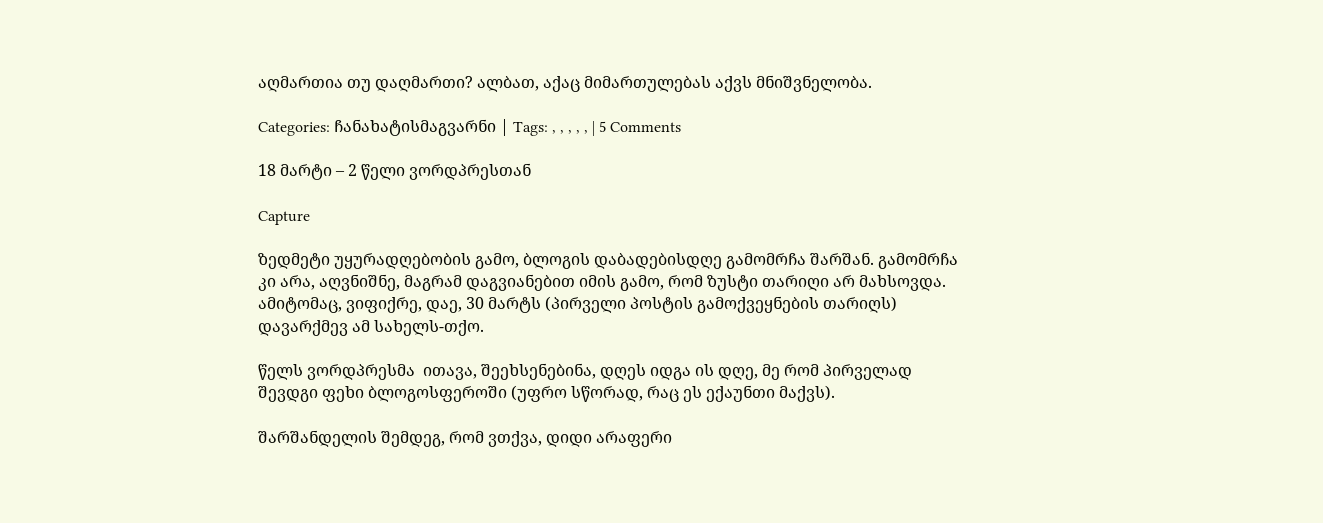აღმართია თუ დაღმართი? ალბათ, აქაც მიმართულებას აქვს მნიშვნელობა.

Categories: ჩანახატისმაგვარნი | Tags: , , , , , | 5 Comments

18 მარტი – 2 წელი ვორდპრესთან

Capture

ზედმეტი უყურადღებობის გამო, ბლოგის დაბადებისდღე გამომრჩა შარშან. გამომრჩა კი არა, აღვნიშნე, მაგრამ დაგვიანებით იმის გამო, რომ ზუსტი თარიღი არ მახსოვდა.  ამიტომაც, ვიფიქრე, დაე, 30 მარტს (პირველი პოსტის გამოქვეყნების თარიღს) დავარქმევ ამ სახელს-თქო.

წელს ვორდპრესმა  ითავა, შეეხსენებინა, დღეს იდგა ის დღე, მე რომ პირველად შევდგი ფეხი ბლოგოსფეროში (უფრო სწორად, რაც ეს ექაუნთი მაქვს).

შარშანდელის შემდეგ, რომ ვთქვა, დიდი არაფერი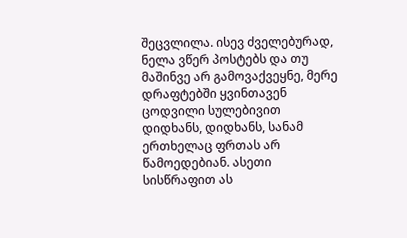შეცვლილა. ისევ ძველებურად, ნელა ვწერ პოსტებს და თუ მაშინვე არ გამოვაქვეყნე, მერე დრაფტებში ყვინთავენ ცოდვილი სულებივით დიდხანს, დიდხანს, სანამ ერთხელაც ფრთას არ წამოედებიან. ასეთი სისწრაფით ას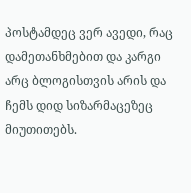პოსტამდეც ვერ ავედი, რაც დამეთანხმებით და კარგი არც ბლოგისთვის არის და ჩემს დიდ სიზარმაცეზეც მიუთითებს.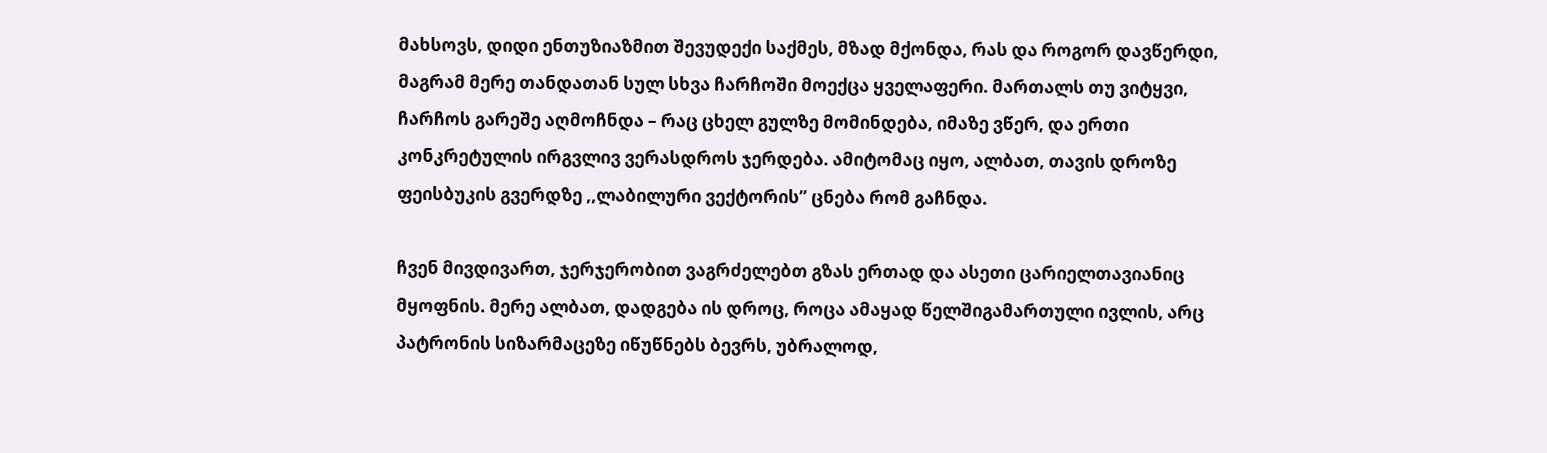მახსოვს, დიდი ენთუზიაზმით შევუდექი საქმეს, მზად მქონდა, რას და როგორ დავწერდი, მაგრამ მერე თანდათან სულ სხვა ჩარჩოში მოექცა ყველაფერი. მართალს თუ ვიტყვი, ჩარჩოს გარეშე აღმოჩნდა – რაც ცხელ გულზე მომინდება, იმაზე ვწერ, და ერთი კონკრეტულის ირგვლივ ვერასდროს ჯერდება. ამიტომაც იყო, ალბათ, თავის დროზე ფეისბუკის გვერდზე ,,ლაბილური ვექტორის” ცნება რომ გაჩნდა.

ჩვენ მივდივართ, ჯერჯერობით ვაგრძელებთ გზას ერთად და ასეთი ცარიელთავიანიც მყოფნის. მერე ალბათ, დადგება ის დროც, როცა ამაყად წელშიგამართული ივლის, არც პატრონის სიზარმაცეზე იწუწნებს ბევრს, უბრალოდ,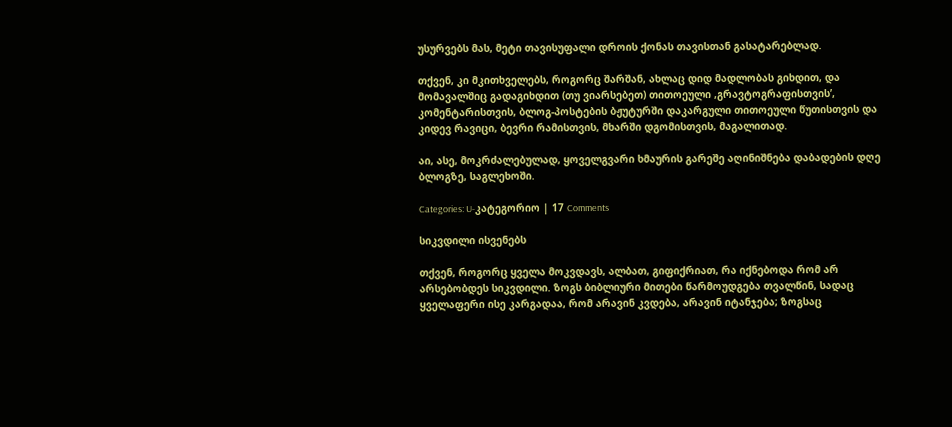უსურვებს მას, მეტი თავისუფალი დროის ქონას თავისთან გასატარებლად.

თქვენ, კი მკითხველებს, როგორც შარშან, ახლაც დიდ მადლობას გიხდით, და მომავალშიც გადაგიხდით (თუ ვიარსებეთ) თითოეული ,გრავტოგრაფისთვის’, კომენტარისთვის, ბლოგ-პოსტების ბჟუტურში დაკარგული თითოეული წუთისთვის და კიდევ რავიცი, ბევრი რამისთვის, მხარში დგომისთვის, მაგალითად.

აი, ასე, მოკრძალებულად, ყოველგვარი ხმაურის გარეშე აღინიშნება დაბადების დღე ბლოგზე, საგლეხოში.

Categories: U-კატეგორიო | 17 Comments

სიკვდილი ისვენებს

თქვენ, როგორც ყველა მოკვდავს, ალბათ, გიფიქრიათ, რა იქნებოდა რომ არ არსებობდეს სიკვდილი. ზოგს ბიბლიური მითები წარმოუდგება თვალწინ, სადაც ყველაფერი ისე კარგადაა, რომ არავინ კვდება, არავინ იტანჯება; ზოგსაც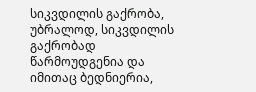სიკვდილის გაქრობა, უბრალოდ, სიკვდილის გაქრობად წარმოუდგენია და იმითაც ბედნიერია,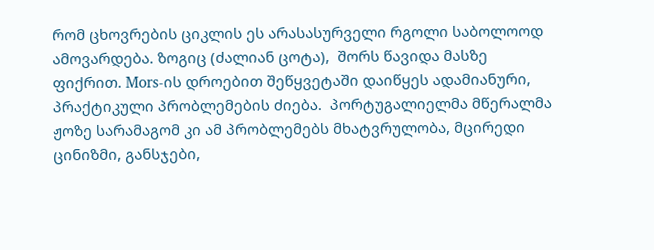რომ ცხოვრების ციკლის ეს არასასურველი რგოლი საბოლოოდ ამოვარდება. ზოგიც (ძალიან ცოტა),  შორს წავიდა მასზე ფიქრით. Mors-ის დროებით შეწყვეტაში დაიწყეს ადამიანური, პრაქტიკული პრობლემების ძიება.  პორტუგალიელმა მწერალმა ჟოზე სარამაგომ კი ამ პრობლემებს მხატვრულობა, მცირედი ცინიზმი, განსჯები,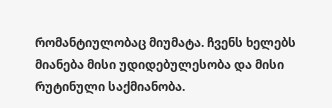რომანტიულობაც მიუმატა. ჩვენს ხელებს მიანება მისი უდიდებულესობა და მისი რუტინული საქმიანობა.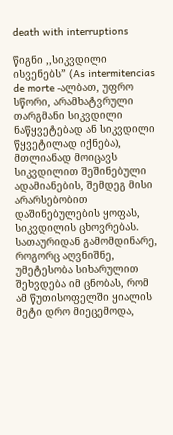death with interruptions

წიგნი ,,სიკვდილი ისვენებს” (As intermitencias de morte -ალბათ, უფრო სწორი, არამხატვრული თარგმანი სიკვდილი ნაწყვეტებად ან სიკვდილი წყვეტილად იქნება), მთლიანად მოიცავს სიკვდილით შეშინებული ადამიანების, შემდეგ მისი არარსებობით დაშინებულების ყოფას, სიკვდილის ცხოვრებას. სათაურიდან გამომდინარე, როგორც აღვნიშნე, უმეტესობა სიხარულით შეხვდება იმ ცნობას, რომ ამ წუთისოფელში ყიალის მეტი დრო მიეცემოდა,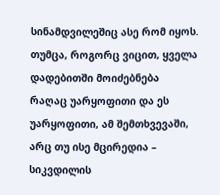სინამდვილეშიც ასე რომ იყოს. თუმცა, როგორც ვიცით, ყველა დადებითში მოიძებნება რაღაც უარყოფითი და ეს უარყოფითი, ამ შემთხვევაში, არც თუ ისე მცირედია – სიკვდილის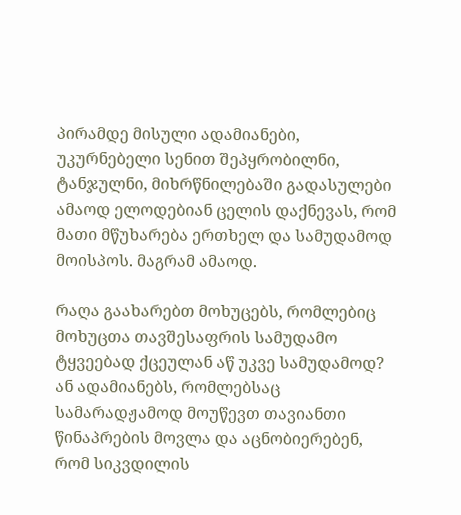პირამდე მისული ადამიანები, უკურნებელი სენით შეპყრობილნი, ტანჯულნი, მიხრწნილებაში გადასულები ამაოდ ელოდებიან ცელის დაქნევას, რომ მათი მწუხარება ერთხელ და სამუდამოდ მოისპოს. მაგრამ ამაოდ.

რაღა გაახარებთ მოხუცებს, რომლებიც მოხუცთა თავშესაფრის სამუდამო ტყვეებად ქცეულან აწ უკვე სამუდამოდ? ან ადამიანებს, რომლებსაც სამარადჟამოდ მოუწევთ თავიანთი წინაპრების მოვლა და აცნობიერებენ, რომ სიკვდილის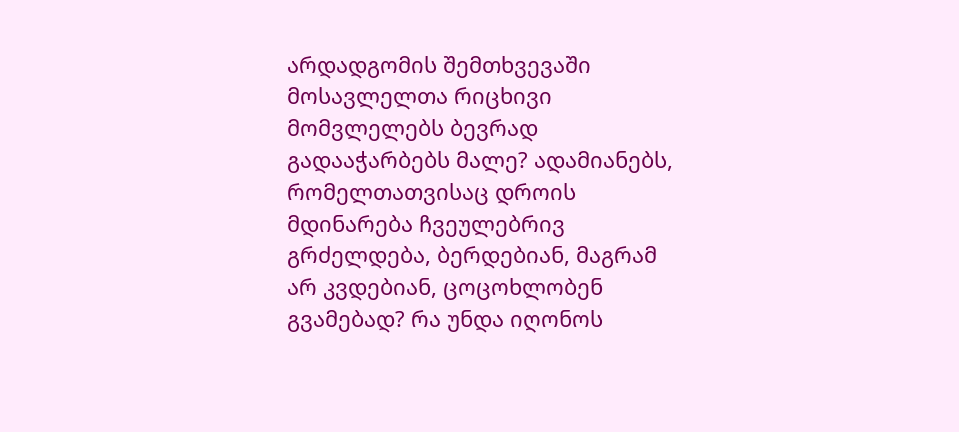არდადგომის შემთხვევაში მოსავლელთა რიცხივი მომვლელებს ბევრად გადააჭარბებს მალე? ადამიანებს, რომელთათვისაც დროის მდინარება ჩვეულებრივ გრძელდება, ბერდებიან, მაგრამ არ კვდებიან, ცოცოხლობენ გვამებად? რა უნდა იღონოს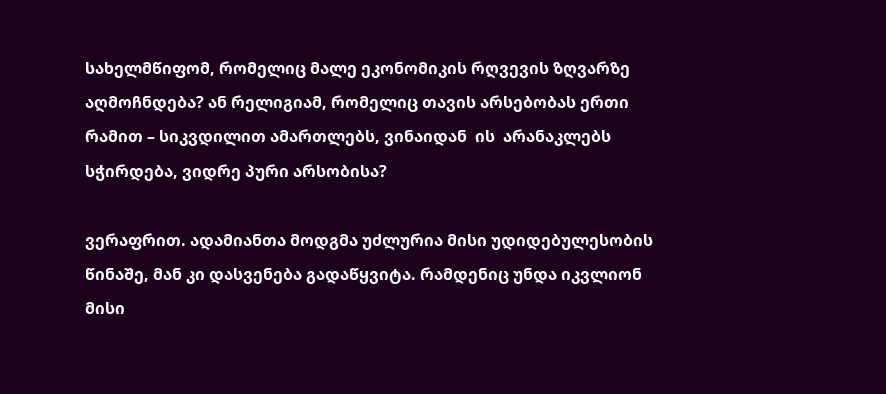სახელმწიფომ, რომელიც მალე ეკონომიკის რღვევის ზღვარზე აღმოჩნდება? ან რელიგიამ, რომელიც თავის არსებობას ერთი რამით – სიკვდილით ამართლებს, ვინაიდან  ის  არანაკლებს სჭირდება, ვიდრე პური არსობისა?

ვერაფრით. ადამიანთა მოდგმა უძლურია მისი უდიდებულესობის წინაშე, მან კი დასვენება გადაწყვიტა. რამდენიც უნდა იკვლიონ მისი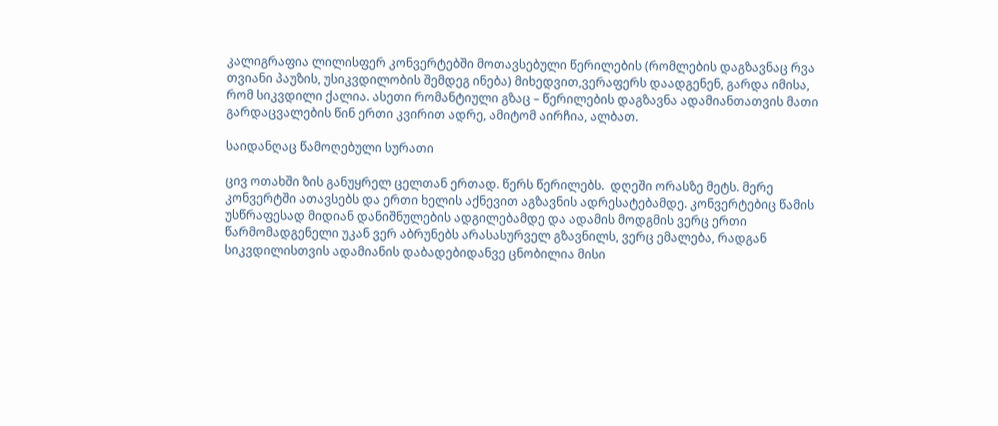კალიგრაფია ლილისფერ კონვერტებში მოთავსებული წერილების (რომლების დაგზავნაც რვა თვიანი პაუზის, უსიკვდილობის შემდეგ ინება) მიხედვით,ვერაფერს დაადგენენ, გარდა იმისა, რომ სიკვდილი ქალია. ასეთი რომანტიული გზაც – წერილების დაგზავნა ადამიანთათვის მათი გარდაცვალების წინ ერთი კვირით ადრე, ამიტომ აირჩია, ალბათ.

საიდანღაც წამოღებული სურათი

ცივ ოთახში ზის განუყრელ ცელთან ერთად. წერს წერილებს.  დღეში ორასზე მეტს. მერე კონვერტში ათავსებს და ერთი ხელის აქნევით აგზავნის ადრესატებამდე. კონვერტებიც წამის უსწრაფესად მიდიან დანიშნულების ადგილებამდე და ადამის მოდგმის ვერც ერთი წარმომადგენელი უკან ვერ აბრუნებს არასასურველ გზავნილს, ვერც ემალება, რადგან სიკვდილისთვის ადამიანის დაბადებიდანვე ცნობილია მისი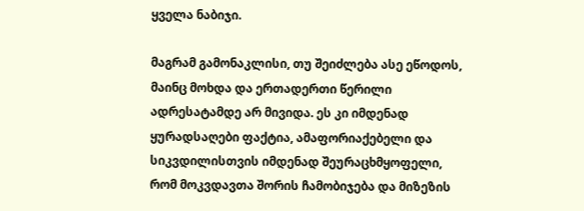ყველა ნაბიჯი.

მაგრამ გამონაკლისი, თუ შეიძლება ასე ეწოდოს, მაინც მოხდა და ერთადერთი წერილი ადრესატამდე არ მივიდა. ეს კი იმდენად ყურადსაღები ფაქტია, ამაფორიაქებელი და  სიკვდილისთვის იმდენად შეურაცხმყოფელი, რომ მოკვდავთა შორის ჩამობიჯება და მიზეზის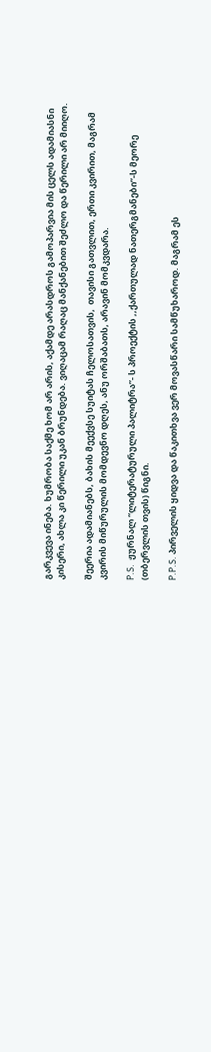გარკვევა ინება. ხუმრობა საქმე ხომ არ არის, აქამდე არასდროს გამოპარვია მის ცელს ადამიასნი კისერი, ახლა კი წერილი უკან ბრუნდება. ვიღაცამ რაღაც მანქანებით შეძლო და წერილი არ მიიღო.

შეერია ადამიანებს, ბახის მეექვსე სუიტას ჩელოსათვის,  თავისი გათვლით, ერთი კვირით, მაგრამ კვირის მიწურულის მომდევნო დღეს, ანუ ორშაბათს, არავინ მომკვდარა.

P.S.  ჟურნალ ‘‘ლიტერატურული პალიტრა”- ს პროექტის ,,ქართულად ნათერგმანები”-ს მეორე (თბერვლის თვის) წიგნი.

P.P.S. პირველის ყიდვა და წაკითხვა ვერ მოვასწარი სამწუხაროდ. მაგრამ ეს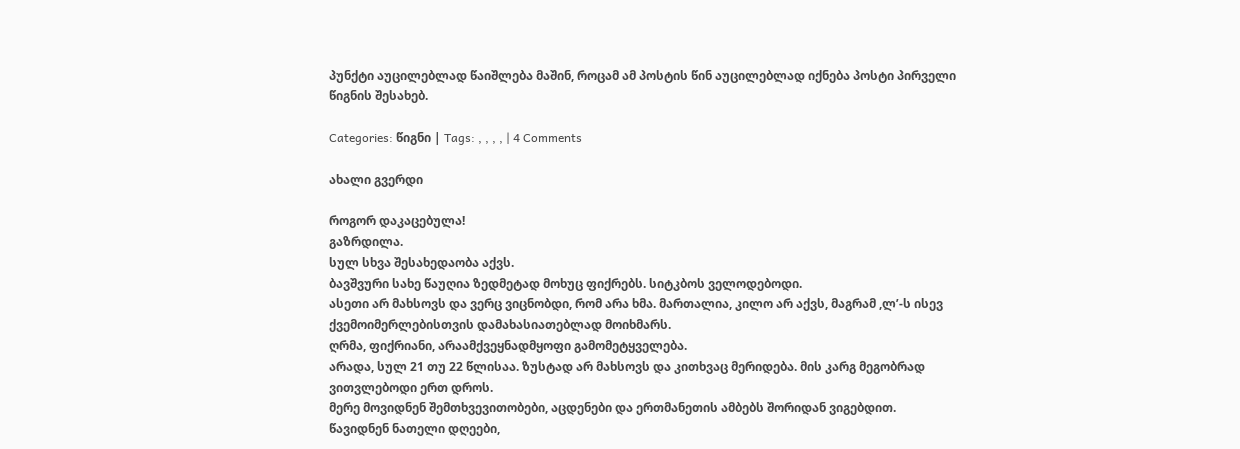პუნქტი აუცილებლად წაიშლება მაშინ, როცამ ამ პოსტის წინ აუცილებლად იქნება პოსტი პირველი წიგნის შესახებ.

Categories: წიგნი | Tags: , , , , | 4 Comments

ახალი გვერდი

როგორ დაკაცებულა!
გაზრდილა.
სულ სხვა შესახედაობა აქვს.
ბავშვური სახე წაუღია ზედმეტად მოხუც ფიქრებს. სიტკბოს ველოდებოდი.
ასეთი არ მახსოვს და ვერც ვიცნობდი, რომ არა ხმა. მართალია, კილო არ აქვს, მაგრამ ,ლ’-ს ისევ ქვემოიმერლებისთვის დამახასიათებლად მოიხმარს.
ღრმა, ფიქრიანი, არაამქვეყნადმყოფი გამომეტყველება.
არადა, სულ 21 თუ 22 წლისაა. ზუსტად არ მახსოვს და კითხვაც მერიდება. მის კარგ მეგობრად ვითვლებოდი ერთ დროს.
მერე მოვიდნენ შემთხვევითობები, აცდენები და ერთმანეთის ამბებს შორიდან ვიგებდით.
წავიდნენ ნათელი დღეები,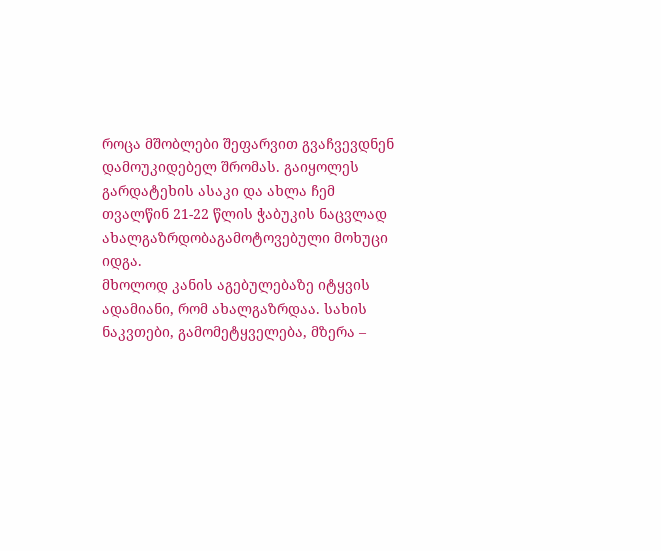როცა მშობლები შეფარვით გვაჩვევდნენ დამოუკიდებელ შრომას. გაიყოლეს გარდატეხის ასაკი და ახლა ჩემ თვალწინ 21-22 წლის ჭაბუკის ნაცვლად ახალგაზრდობაგამოტოვებული მოხუცი იდგა.
მხოლოდ კანის აგებულებაზე იტყვის ადამიანი, რომ ახალგაზრდაა. სახის ნაკვთები, გამომეტყველება, მზერა –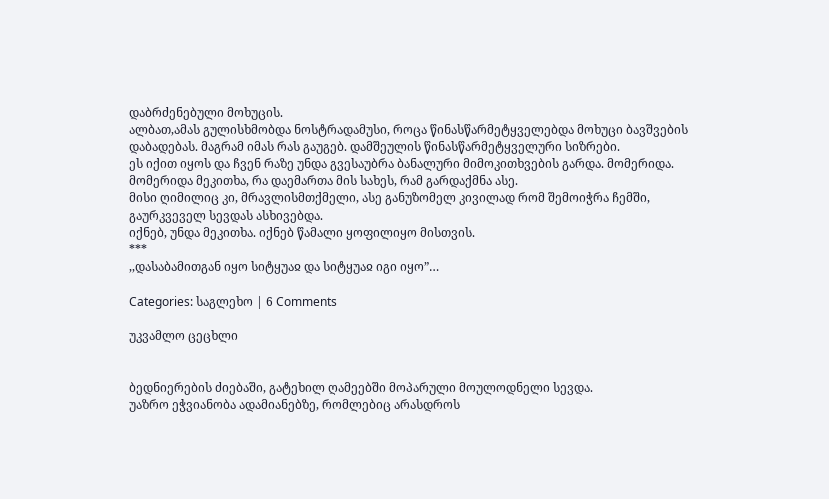დაბრძენებული მოხუცის.
ალბათ,ამას გულისხმობდა ნოსტრადამუსი, როცა წინასწარმეტყველებდა მოხუცი ბავშვების დაბადებას. მაგრამ იმას რას გაუგებ. დამშეულის წინასწარმეტყველური სიზრები.
ეს იქით იყოს და ჩვენ რაზე უნდა გვესაუბრა ბანალური მიმოკითხვების გარდა. მომერიდა. მომერიდა მეკითხა, რა დაემართა მის სახეს, რამ გარდაქმნა ასე.
მისი ღიმილიც კი, მრავლისმთქმელი, ასე განუზომელ კივილად რომ შემოიჭრა ჩემში, გაურკვეველ სევდას ასხივებდა.
იქნებ, უნდა მეკითხა. იქნებ წამალი ყოფილიყო მისთვის.
***
,,დასაბამითგან იყო სიტყუაჲ და სიტყუაჲ იგი იყო”…

Categories: საგლეხო | 6 Comments

უკვამლო ცეცხლი


ბედნიერების ძიებაში, გატეხილ ღამეებში მოპარული მოულოდნელი სევდა.
უაზრო ეჭვიანობა ადამიანებზე, რომლებიც არასდროს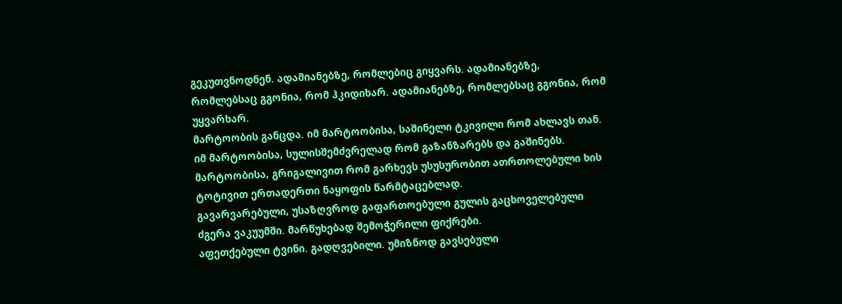გეკუთვნოდნენ. ადამიანებზე, რომლებიც გიყვარს. ადამიანებზე, რომლებსაც გგონია, რომ ჰკიდიხარ. ადამიანებზე, რომლებსაც გგონია, რომ უყვარხარ.
მარტოობის განცდა. იმ მარტოობისა, საშინელი ტკივილი რომ ახლავს თან. იმ მარტოობისა, სულისშემძვრელად რომ გაზანზარებს და გაშინებს. მარტოობისა, გრიგალივით რომ გარხევს უსუსურობით ათრთოლებული ხის ტოტივით ერთადერთი ნაყოფის წარმტაცებლად.
გავარვარებული, უსაზღვროდ გაფართოებული გულის გაცხოველებული ძგერა ვაკუუმში. მარწუხებად შემოჭერილი ფიქრები.
აფეთქებული ტვინი. გადღვებილი. უმიზნოდ გავსებული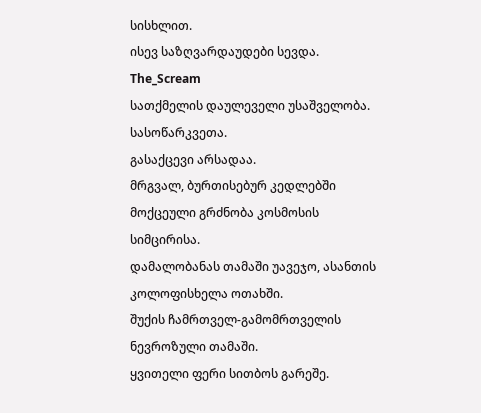სისხლით.
ისევ საზღვარდაუდები სევდა.
The_Scream
სათქმელის დაულეველი უსაშველობა.
სასოწარკვეთა.
გასაქცევი არსადაა.
მრგვალ, ბურთისებურ კედლებში მოქცეული გრძნობა კოსმოსის სიმცირისა.
დამალობანას თამაში უავეჯო, ასანთის კოლოფისხელა ოთახში.
შუქის ჩამრთველ-გამომრთველის ნევროზული თამაში.
ყვითელი ფერი სითბოს გარეშე.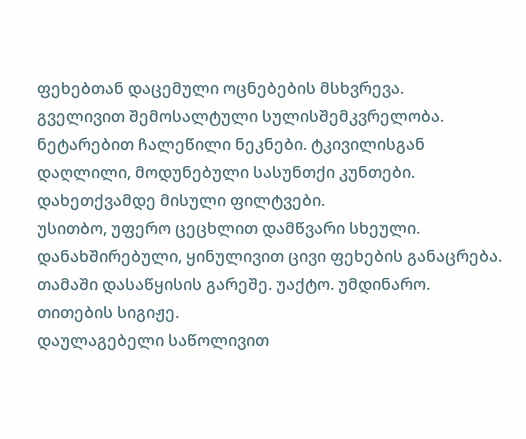ფეხებთან დაცემული ოცნებების მსხვრევა.
გველივით შემოსალტული სულისშემკვრელობა. ნეტარებით ჩალეწილი ნეკნები. ტკივილისგან დაღლილი, მოდუნებული სასუნთქი კუნთები.
დახეთქვამდე მისული ფილტვები.
უსითბო, უფერო ცეცხლით დამწვარი სხეული. დანახშირებული, ყინულივით ცივი ფეხების განაცრება.
თამაში დასაწყისის გარეშე. უაქტო. უმდინარო.
თითების სიგიჟე.
დაულაგებელი საწოლივით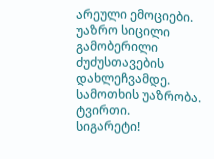არეული ემოციები. უაზრო სიცილი გამობერილი ძუძუსთავების დახლეჩვამდე.
სამოთხის უაზრობა.
ტვირთი.
სიგარეტი!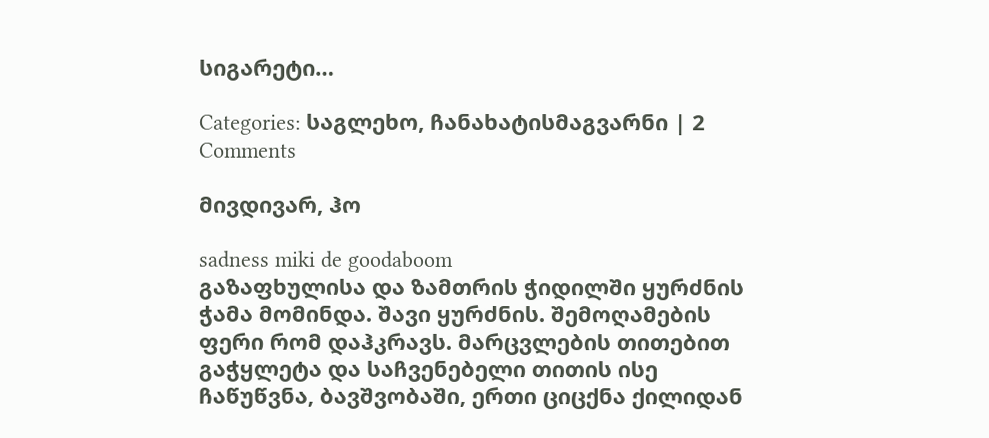სიგარეტი…

Categories: საგლეხო, ჩანახატისმაგვარნი | 2 Comments

მივდივარ, ჰო

sadness miki de goodaboom
გაზაფხულისა და ზამთრის ჭიდილში ყურძნის ჭამა მომინდა. შავი ყურძნის. შემოღამების ფერი რომ დაჰკრავს. მარცვლების თითებით გაჭყლეტა და საჩვენებელი თითის ისე ჩაწუწვნა, ბავშვობაში, ერთი ციცქნა ქილიდან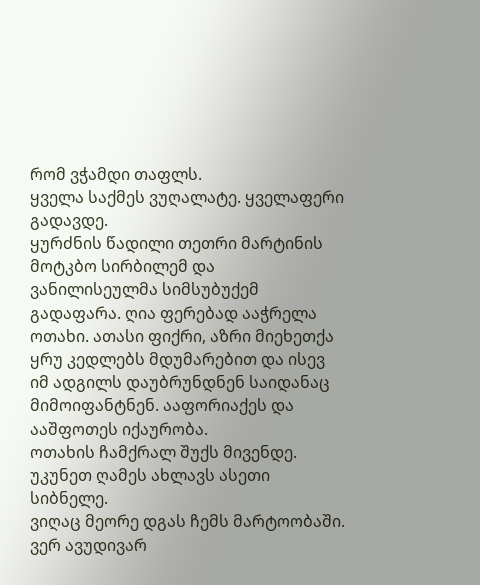რომ ვჭამდი თაფლს.
ყველა საქმეს ვუღალატე. ყველაფერი გადავდე.
ყურძნის წადილი თეთრი მარტინის მოტკბო სირბილემ და ვანილისეულმა სიმსუბუქემ გადაფარა. ღია ფერებად ააჭრელა ოთახი. ათასი ფიქრი, აზრი მიეხეთქა ყრუ კედლებს მდუმარებით და ისევ იმ ადგილს დაუბრუნდნენ საიდანაც მიმოიფანტნენ. ააფორიაქეს და ააშფოთეს იქაურობა.
ოთახის ჩამქრალ შუქს მივენდე. უკუნეთ ღამეს ახლავს ასეთი სიბნელე.
ვიღაც მეორე დგას ჩემს მარტოობაში. ვერ ავუდივარ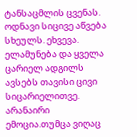ტანსაცმლის ცვენას. ოდნავი სიცივე აწვება სხეულს. ეხვევა. ელამუნება და ყველა ცარიელ ადგილს ავსებს თავისი ცივი სიცარიელითვე.
არანაირი ემოცია.თუმცა ვიღაც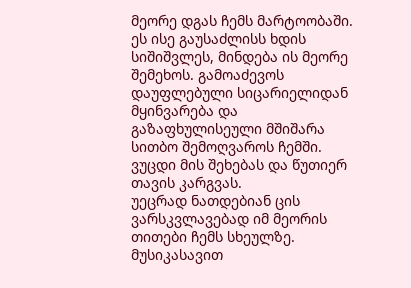მეორე დგას ჩემს მარტოობაში. ეს ისე გაუსაძლისს ხდის სიშიშვლეს, მინდება ის მეორე შემეხოს. გამოაძევოს დაუფლებული სიცარიელიდან მყინვარება და გაზაფხულისეული მშიშარა სითბო შემოღვაროს ჩემში. ვუცდი მის შეხებას და წუთიერ თავის კარგვას.
უეცრად ნათდებიან ცის ვარსკვლავებად იმ მეორის თითები ჩემს სხეულზე. მუსიკასავით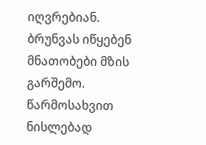იღვრებიან. ბრუნვას იწყებენ მნათობები მზის გარშემო.
წარმოსახვით ნისლებად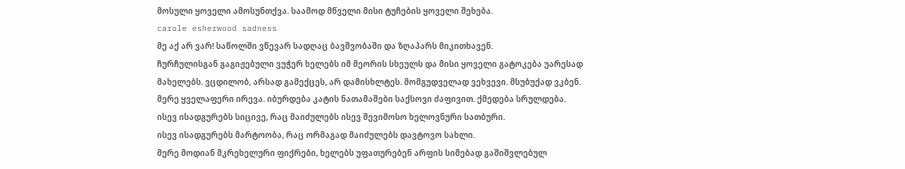მოსული ყოველი ამოსუნთქვა. საამოდ მწველი მისი ტუჩების ყოველი შეხება.
carole esherwood sadness
მე აქ არ ვარ! საწოლში ვწევარ სადღაც ბავშვობაში და ზღაპარს მიკითხავენ.
ჩურჩულისგან გაგიჟებული ვუჭერ ხელებს იმ მეორის სხეულს და მისი ყოველი გატოკება უარესად მახელებს. ვცდილობ, არსად გამექცეს, არ დამისხლტეს. მომგუდველად ვეხვევი. მსუბუქად ვკბენ.
მერე ყველაფერი ირევა. იბურდება კატის ნათამაშები საქსოვი ძაფივით. ქმედება სრულდება.
ისევ ისადგურებს სიცივე, რაც მაიძულებს ისევ შევიმოსო ხელოვნური სათბური.
ისევ ისადგურებს მარტოობა, რაც ორმაგად მაიძულებს დავტოვო სახლი.
მერე მოდიან მკრეხელური ფიქრები, ხელებს უფათურებენ არფის სიმებად გაშიშვლებულ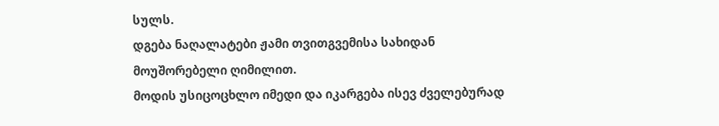სულს.
დგება ნაღალატები ჟამი თვითგვემისა სახიდან მოუშორებელი ღიმილით.
მოდის უსიცოცხლო იმედი და იკარგება ისევ ძველებურად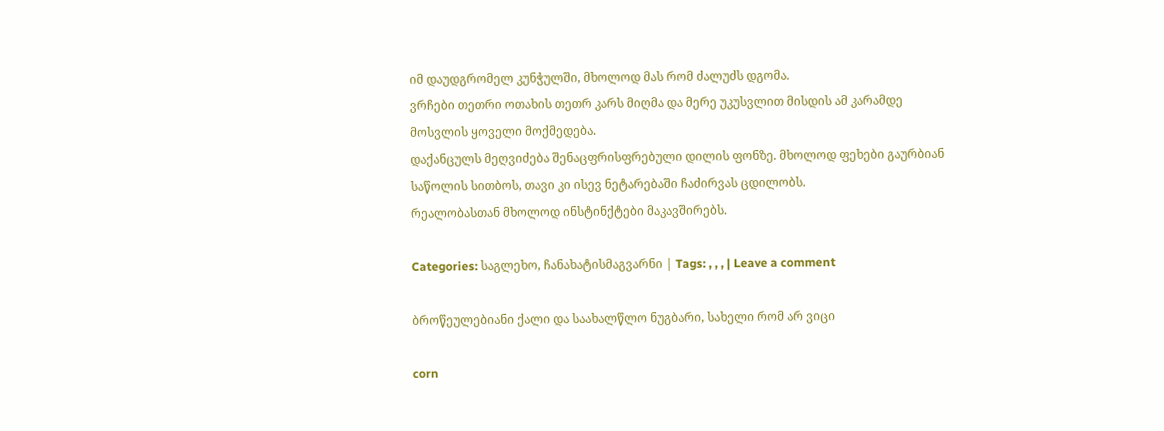იმ დაუდგრომელ კუნჭულში, მხოლოდ მას რომ ძალუძს დგომა.
ვრჩები თეთრი ოთახის თეთრ კარს მიღმა და მერე უკუსვლით მისდის ამ კარამდე მოსვლის ყოველი მოქმედება.
დაქანცულს მეღვიძება შენაცფრისფრებული დილის ფონზე. მხოლოდ ფეხები გაურბიან საწოლის სითბოს, თავი კი ისევ ნეტარებაში ჩაძირვას ცდილობს.
რეალობასთან მხოლოდ ინსტინქტები მაკავშირებს.

Categories: საგლეხო, ჩანახატისმაგვარნი | Tags: , , , | Leave a comment

ბროწეულებიანი ქალი და საახალწლო ნუგბარი, სახელი რომ არ ვიცი

corn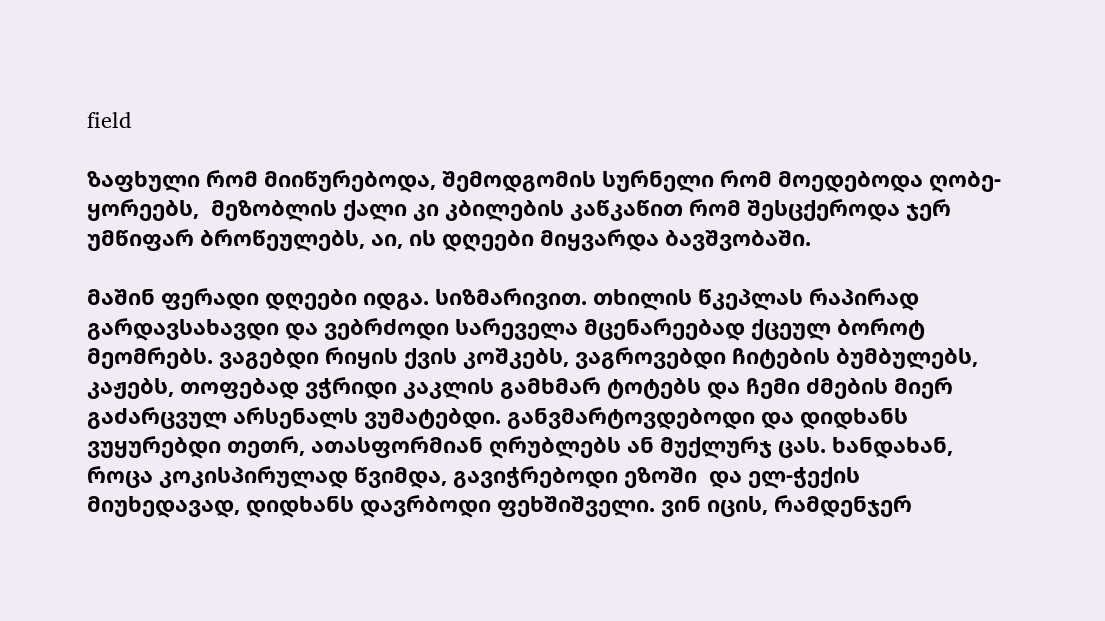field

ზაფხული რომ მიიწურებოდა, შემოდგომის სურნელი რომ მოედებოდა ღობე- ყორეებს,  მეზობლის ქალი კი კბილების კაწკაწით რომ შესცქეროდა ჯერ უმწიფარ ბროწეულებს, აი, ის დღეები მიყვარდა ბავშვობაში.

მაშინ ფერადი დღეები იდგა. სიზმარივით. თხილის წკეპლას რაპირად გარდავსახავდი და ვებრძოდი სარეველა მცენარეებად ქცეულ ბოროტ მეომრებს. ვაგებდი რიყის ქვის კოშკებს, ვაგროვებდი ჩიტების ბუმბულებს, კაჟებს, თოფებად ვჭრიდი კაკლის გამხმარ ტოტებს და ჩემი ძმების მიერ გაძარცვულ არსენალს ვუმატებდი. განვმარტოვდებოდი და დიდხანს ვუყურებდი თეთრ, ათასფორმიან ღრუბლებს ან მუქლურჯ ცას. ხანდახან, როცა კოკისპირულად წვიმდა, გავიჭრებოდი ეზოში  და ელ-ჭექის მიუხედავად, დიდხანს დავრბოდი ფეხშიშველი. ვინ იცის, რამდენჯერ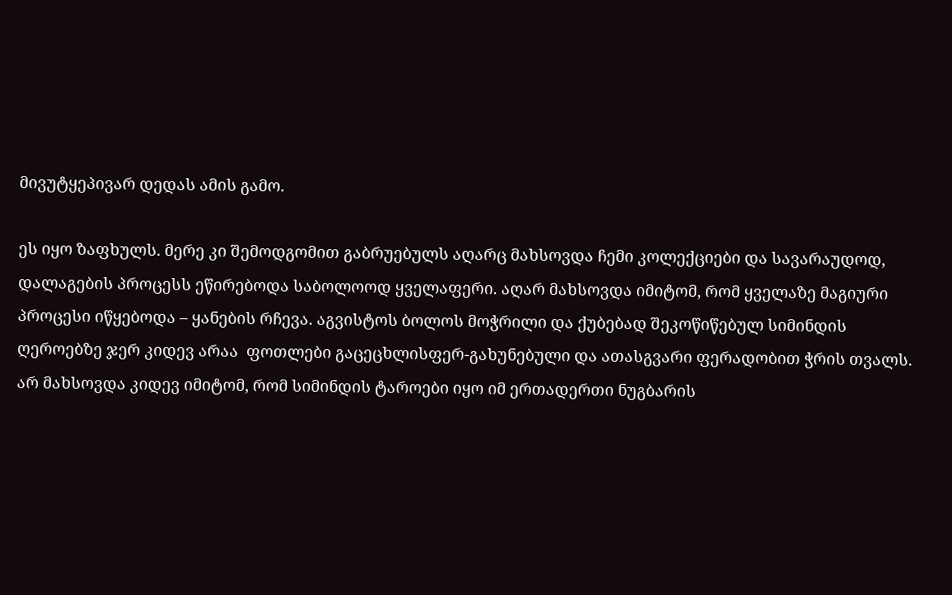მივუტყეპივარ დედას ამის გამო.

ეს იყო ზაფხულს. მერე კი შემოდგომით გაბრუებულს აღარც მახსოვდა ჩემი კოლექციები და სავარაუდოდ, დალაგების პროცესს ეწირებოდა საბოლოოდ ყველაფერი. აღარ მახსოვდა იმიტომ, რომ ყველაზე მაგიური პროცესი იწყებოდა – ყანების რჩევა. აგვისტოს ბოლოს მოჭრილი და ქუბებად შეკოწიწებულ სიმინდის ღეროებზე ჯერ კიდევ არაა  ფოთლები გაცეცხლისფერ-გახუნებული და ათასგვარი ფერადობით ჭრის თვალს. არ მახსოვდა კიდევ იმიტომ, რომ სიმინდის ტაროები იყო იმ ერთადერთი ნუგბარის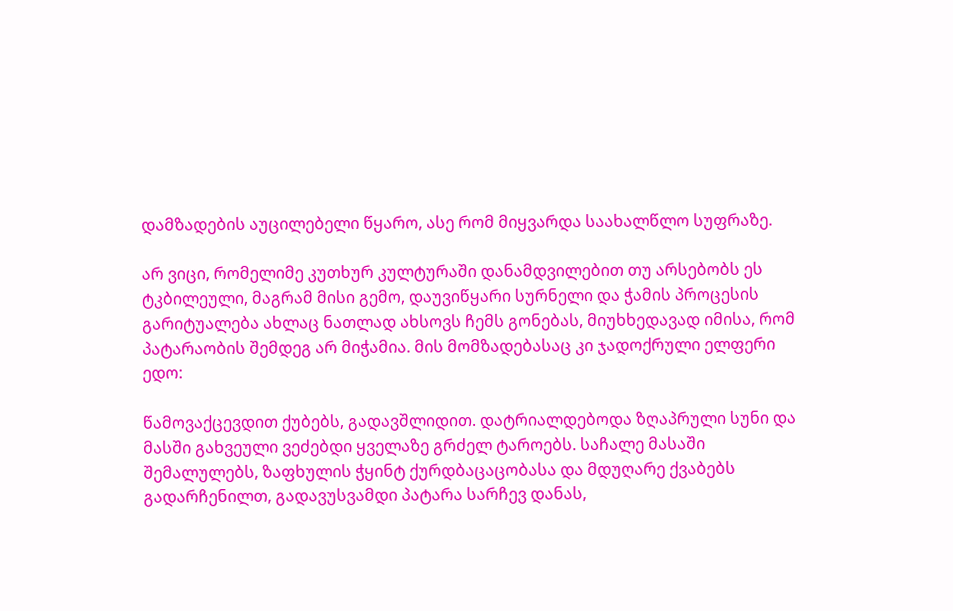დამზადების აუცილებელი წყარო, ასე რომ მიყვარდა საახალწლო სუფრაზე.

არ ვიცი, რომელიმე კუთხურ კულტურაში დანამდვილებით თუ არსებობს ეს ტკბილეული, მაგრამ მისი გემო, დაუვიწყარი სურნელი და ჭამის პროცესის გარიტუალება ახლაც ნათლად ახსოვს ჩემს გონებას, მიუხხედავად იმისა, რომ პატარაობის შემდეგ არ მიჭამია. მის მომზადებასაც კი ჯადოქრული ელფერი ედო:

წამოვაქცევდით ქუბებს, გადავშლიდით. დატრიალდებოდა ზღაპრული სუნი და მასში გახვეული ვეძებდი ყველაზე გრძელ ტაროებს. საჩალე მასაში შემალულებს, ზაფხულის ჭყინტ ქურდბაცაცობასა და მდუღარე ქვაბებს გადარჩენილთ, გადავუსვამდი პატარა სარჩევ დანას,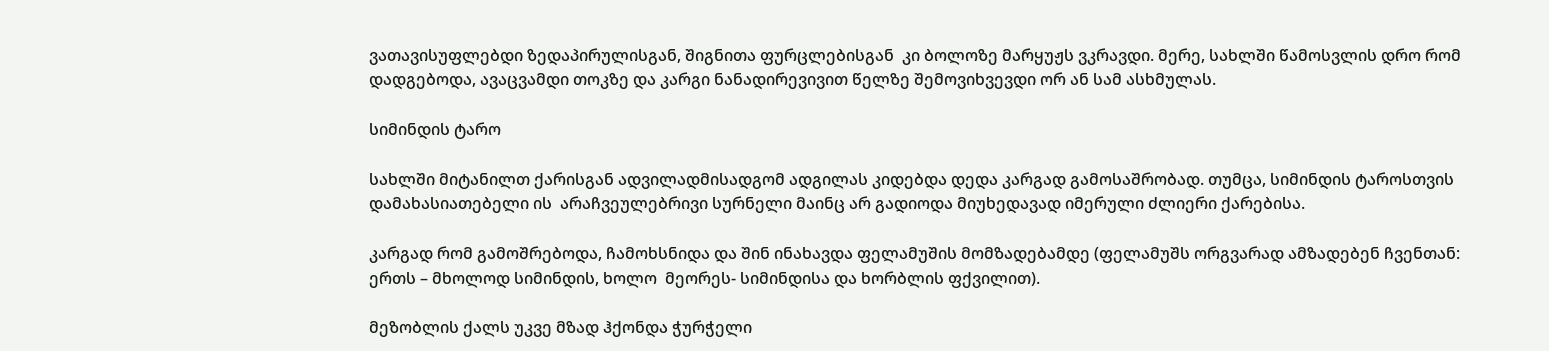ვათავისუფლებდი ზედაპირულისგან, შიგნითა ფურცლებისგან  კი ბოლოზე მარყუჟს ვკრავდი. მერე, სახლში წამოსვლის დრო რომ დადგებოდა, ავაცვამდი თოკზე და კარგი ნანადირევივით წელზე შემოვიხვევდი ორ ან სამ ასხმულას.

სიმინდის ტარო

სახლში მიტანილთ ქარისგან ადვილადმისადგომ ადგილას კიდებდა დედა კარგად გამოსაშრობად. თუმცა, სიმინდის ტაროსთვის  დამახასიათებელი ის  არაჩვეულებრივი სურნელი მაინც არ გადიოდა მიუხედავად იმერული ძლიერი ქარებისა.

კარგად რომ გამოშრებოდა, ჩამოხსნიდა და შინ ინახავდა ფელამუშის მომზადებამდე (ფელამუშს ორგვარად ამზადებენ ჩვენთან: ერთს – მხოლოდ სიმინდის, ხოლო  მეორეს- სიმინდისა და ხორბლის ფქვილით).

მეზობლის ქალს უკვე მზად ჰქონდა ჭურჭელი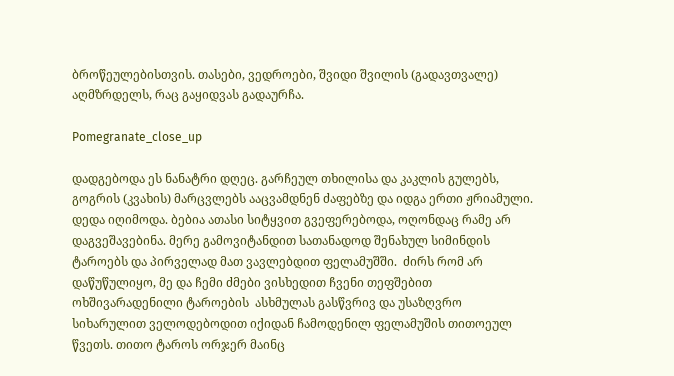ბროწეულებისთვის. თასები, ვედროები, შვიდი შვილის (გადავთვალე) აღმზრდელს, რაც გაყიდვას გადაურჩა.

Pomegranate_close_up

დადგებოდა ეს ნანატრი დღეც. გარჩეულ თხილისა და კაკლის გულებს, გოგრის (კვახის) მარცვლებს ააცვამდნენ ძაფებზე და იდგა ერთი ჟრიამული. დედა იღიმოდა. ბებია ათასი სიტყვით გვეფერებოდა, ოღონდაც რამე არ დაგვეშავებინა. მერე გამოვიტანდით სათანადოდ შენახულ სიმინდის ტაროებს და პირველად მათ ვავლებდით ფელამუშში.  ძირს რომ არ დაწუწულიყო, მე და ჩემი ძმები ვისხედით ჩვენი თეფშებით  ოხშივარადენილი ტაროების  ასხმულას გასწვრივ და უსაზღვრო სიხარულით ველოდებოდით იქიდან ჩამოდენილ ფელამუშის თითოეულ წვეთს. თითო ტაროს ორჯერ მაინც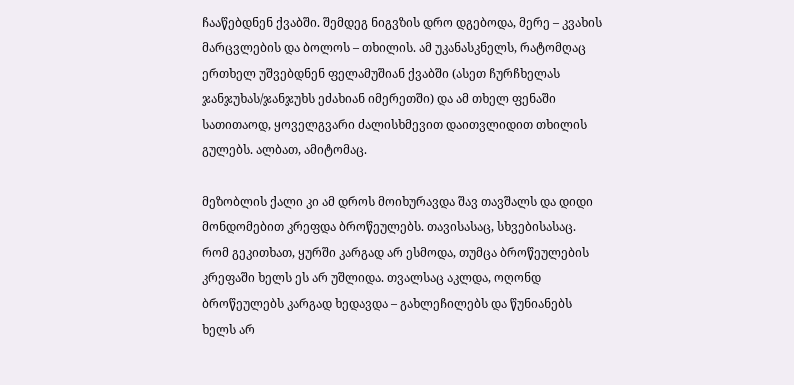ჩააწებდნენ ქვაბში. შემდეგ ნიგვზის დრო დგებოდა, მერე – კვახის მარცვლების და ბოლოს – თხილის. ამ უკანასკნელს, რატომღაც ერთხელ უშვებდნენ ფელამუშიან ქვაბში (ასეთ ჩურჩხელას ჯანჯუხას/ჯანჯუხს ეძახიან იმერეთში) და ამ თხელ ფენაში სათითაოდ, ყოველგვარი ძალისხმევით დაითვლიდით თხილის გულებს. ალბათ, ამიტომაც.

მეზობლის ქალი კი ამ დროს მოიხურავდა შავ თავშალს და დიდი მონდომებით კრეფდა ბროწეულებს. თავისასაც, სხვებისასაც. რომ გეკითხათ, ყურში კარგად არ ესმოდა, თუმცა ბროწეულების კრეფაში ხელს ეს არ უშლიდა. თვალსაც აკლდა, ოღონდ ბროწეულებს კარგად ხედავდა – გახლეჩილებს და წუნიანებს ხელს არ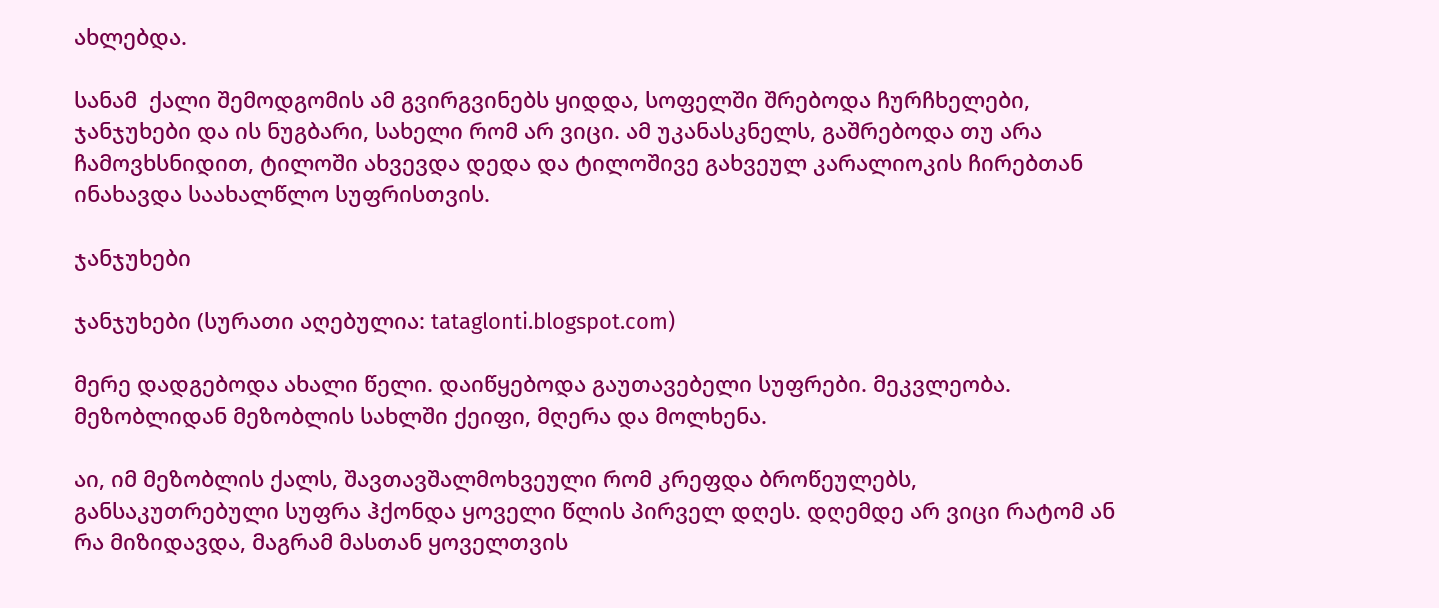ახლებდა.

სანამ  ქალი შემოდგომის ამ გვირგვინებს ყიდდა, სოფელში შრებოდა ჩურჩხელები, ჯანჯუხები და ის ნუგბარი, სახელი რომ არ ვიცი. ამ უკანასკნელს, გაშრებოდა თუ არა ჩამოვხსნიდით, ტილოში ახვევდა დედა და ტილოშივე გახვეულ კარალიოკის ჩირებთან ინახავდა საახალწლო სუფრისთვის.

ჯანჯუხები

ჯანჯუხები (სურათი აღებულია: tataglonti.blogspot.com)

მერე დადგებოდა ახალი წელი. დაიწყებოდა გაუთავებელი სუფრები. მეკვლეობა. მეზობლიდან მეზობლის სახლში ქეიფი, მღერა და მოლხენა.

აი, იმ მეზობლის ქალს, შავთავშალმოხვეული რომ კრეფდა ბროწეულებს, განსაკუთრებული სუფრა ჰქონდა ყოველი წლის პირველ დღეს. დღემდე არ ვიცი რატომ ან რა მიზიდავდა, მაგრამ მასთან ყოველთვის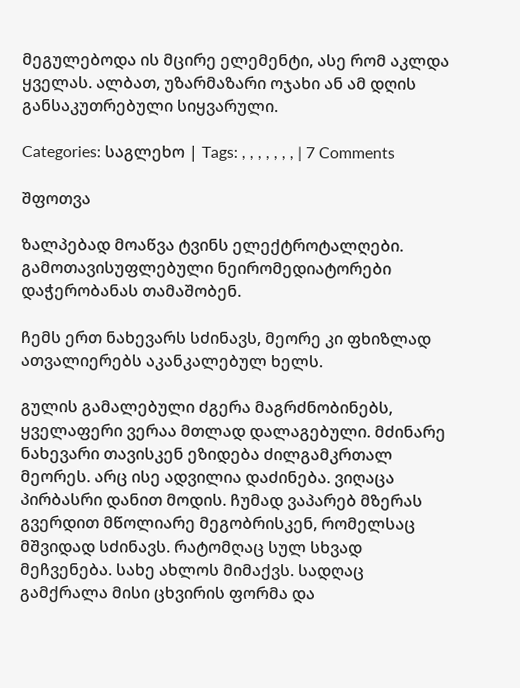მეგულებოდა ის მცირე ელემენტი, ასე რომ აკლდა ყველას. ალბათ, უზარმაზარი ოჯახი ან ამ დღის განსაკუთრებული სიყვარული.

Categories: საგლეხო | Tags: , , , , , , , | 7 Comments

შფოთვა

ზალპებად მოაწვა ტვინს ელექტროტალღები. გამოთავისუფლებული ნეირომედიატორები დაჭერობანას თამაშობენ.

ჩემს ერთ ნახევარს სძინავს, მეორე კი ფხიზლად ათვალიერებს აკანკალებულ ხელს.

გულის გამალებული ძგერა მაგრძნობინებს, ყველაფერი ვერაა მთლად დალაგებული. მძინარე ნახევარი თავისკენ ეზიდება ძილგამკრთალ მეორეს. არც ისე ადვილია დაძინება. ვიღაცა პირბასრი დანით მოდის. ჩუმად ვაპარებ მზერას გვერდით მწოლიარე მეგობრისკენ, რომელსაც მშვიდად სძინავს. რატომღაც სულ სხვად მეჩვენება. სახე ახლოს მიმაქვს. სადღაც გამქრალა მისი ცხვირის ფორმა და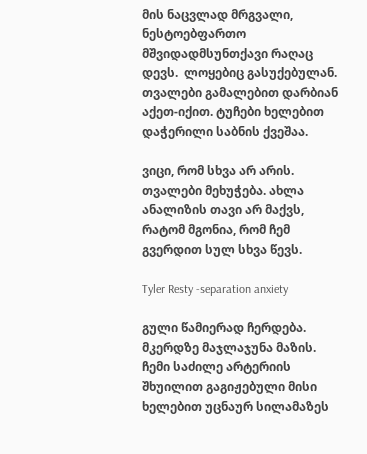მის ნაცვლად მრგვალი, ნესტოებფართო მშვიდადმსუნთქავი რაღაც დევს.  ლოყებიც გასუქებულან. თვალები გამალებით დარბიან აქეთ-იქით. ტუჩები ხელებით დაჭერილი საბნის ქვეშაა.

ვიცი, რომ სხვა არ არის. თვალები მეხუჭება. ახლა ანალიზის თავი არ მაქვს, რატომ მგონია, რომ ჩემ გვერდით სულ სხვა წევს.

Tyler Resty -separation anxiety

გული წამიერად ჩერდება. მკერდზე მაჯლაჯუნა მაზის. ჩემი საძილე არტერიის შხუილით გაგიჟებული მისი ხელებით უცნაურ სილამაზეს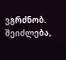ვგრძნობ. შეიძლება,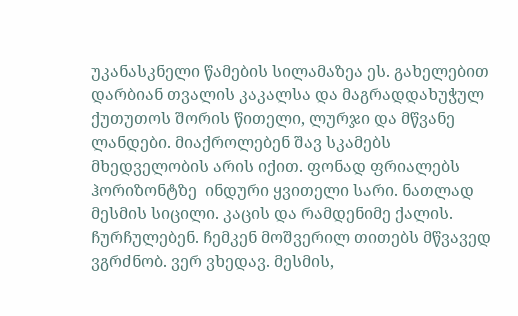უკანასკნელი წამების სილამაზეა ეს. გახელებით დარბიან თვალის კაკალსა და მაგრადდახუჭულ ქუთუთოს შორის წითელი, ლურჯი და მწვანე ლანდები. მიაქროლებენ შავ სკამებს მხედველობის არის იქით. ფონად ფრიალებს ჰორიზონტზე  ინდური ყვითელი სარი. ნათლად მესმის სიცილი. კაცის და რამდენიმე ქალის. ჩურჩულებენ. ჩემკენ მოშვერილ თითებს მწვავედ ვგრძნობ. ვერ ვხედავ. მესმის,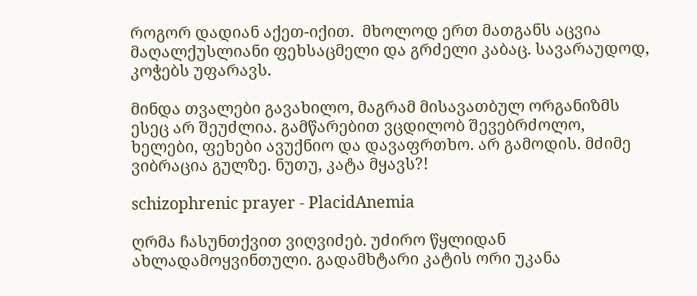როგორ დადიან აქეთ-იქით.  მხოლოდ ერთ მათგანს აცვია მაღალქუსლიანი ფეხსაცმელი და გრძელი კაბაც. სავარაუდოდ, კოჭებს უფარავს.

მინდა თვალები გავახილო, მაგრამ მისავათბულ ორგანიზმს ესეც არ შეუძლია. გამწარებით ვცდილობ შევებრძოლო, ხელები, ფეხები ავუქნიო და დავაფრთხო. არ გამოდის. მძიმე ვიბრაცია გულზე. ნუთუ, კატა მყავს?!

schizophrenic prayer - PlacidAnemia

ღრმა ჩასუნთქვით ვიღვიძებ. უძირო წყლიდან ახლადამოყვინთული. გადამხტარი კატის ორი უკანა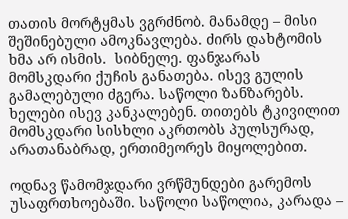თათის მორტყმას ვგრძნობ. მანამდე – მისი შეშინებული ამოკნავლება. ძირს დახტომის ხმა არ ისმის.  სიბნელე. ფანჯარას მომსკდარი ქუჩის განათება. ისევ გულის გამალებული ძგერა. საწოლი ზანზარებს. ხელები ისევ კანკალებენ. თითებს ტკივილით მომსკდარი სისხლი აკრთობს პულსურად, არათანაბრად, ერთიმეორეს მიყოლებით.

ოდნავ წამომჯდარი ვრწმუნდები გარემოს უსაფრთხოებაში. საწოლი საწოლია, კარადა –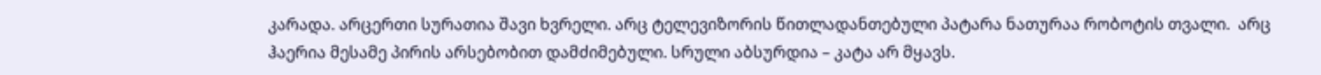კარადა. არცერთი სურათია შავი ხვრელი. არც ტელევიზორის წითლადანთებული პატარა ნათურაა რობოტის თვალი.  არც ჰაერია მესამე პირის არსებობით დამძიმებული. სრული აბსურდია – კატა არ მყავს.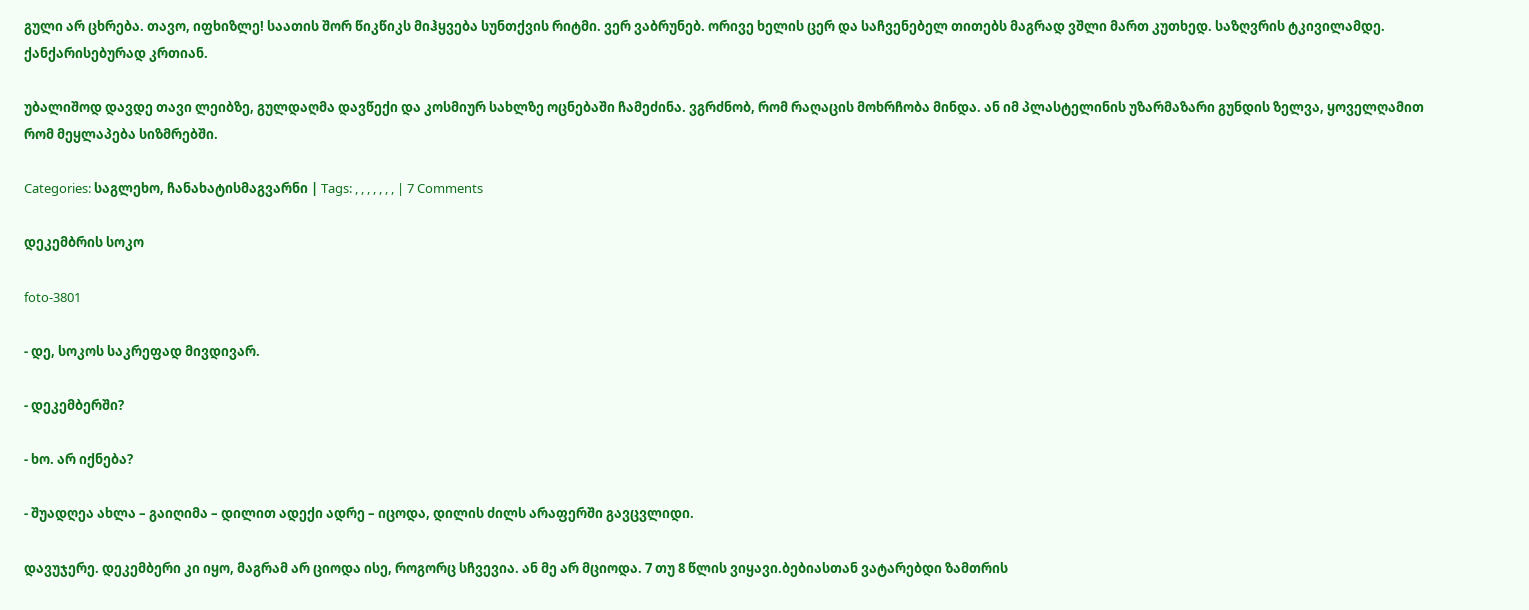გული არ ცხრება. თავო, იფხიზლე! საათის შორ წიკწიკს მიჰყვება სუნთქვის რიტმი. ვერ ვაბრუნებ. ორივე ხელის ცერ და საჩვენებელ თითებს მაგრად ვშლი მართ კუთხედ. საზღვრის ტკივილამდე. ქანქარისებურად კრთიან.

უბალიშოდ დავდე თავი ლეიბზე, გულდაღმა დავწექი და კოსმიურ სახლზე ოცნებაში ჩამეძინა. ვგრძნობ, რომ რაღაცის მოხრჩობა მინდა. ან იმ პლასტელინის უზარმაზარი გუნდის ზელვა, ყოველღამით რომ მეყლაპება სიზმრებში.

Categories: საგლეხო, ჩანახატისმაგვარნი | Tags: , , , , , , , | 7 Comments

დეკემბრის სოკო

foto-3801

- დე, სოკოს საკრეფად მივდივარ.

- დეკემბერში?

- ხო. არ იქნება?

- შუადღეა ახლა – გაიღიმა – დილით ადექი ადრე – იცოდა, დილის ძილს არაფერში გავცვლიდი.

დავუჯერე. დეკემბერი კი იყო, მაგრამ არ ციოდა ისე, როგორც სჩვევია. ან მე არ მციოდა. 7 თუ 8 წლის ვიყავი.ბებიასთან ვატარებდი ზამთრის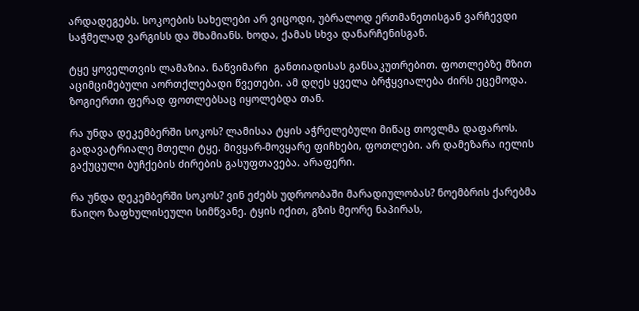არდადეგებს. სოკოების სახელები არ ვიცოდი, უბრალოდ ერთმანეთისგან ვარჩევდი საჭმელად ვარგისს და შხამიანს. ხოდა, ქამას სხვა დანარჩენისგან.

ტყე ყოველთვის ლამაზია. ნაწვიმარი  განთიადისას განსაკუთრებით. ფოთლებზე მზით აციმციმებული აორთქლებადი წვეთები. ამ დღეს ყველა ბრჭყვიალება ძირს ეცემოდა. ზოგიერთი ფერად ფოთლებსაც იყოლებდა თან.

რა უნდა დეკემბერში სოკოს? ლამისაა ტყის აჭრელებული მიწაც თოვლმა დაფაროს.  გადავატრიალე მთელი ტყე. მივყარ-მოვყარე ფიჩხები, ფოთლები. არ დამეზარა იელის გაქუცული ბუჩქების ძირების გასუფთავება. არაფერი.

რა უნდა დეკემბერში სოკოს? ვინ ეძებს უდროობაში მარადიულობას? ნოემბრის ქარებმა წაიღო ზაფხულისეული სიმწვანე. ტყის იქით, გზის მეორე ნაპირას,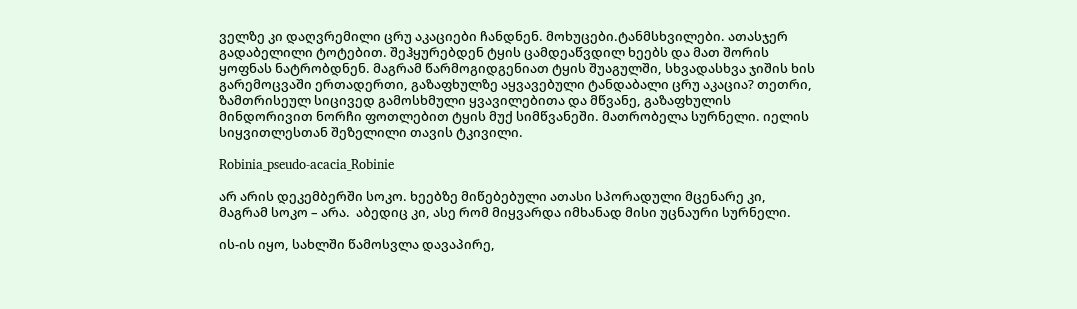ველზე კი დაღვრემილი ცრუ აკაციები ჩანდნენ. მოხუცები.ტანმსხვილები. ათასჯერ გადაბელილი ტოტებით. შეჰყურებდენ ტყის ცამდეაწვდილ ხეებს და მათ შორის ყოფნას ნატრობდნენ. მაგრამ წარმოგიდგენიათ ტყის შუაგულში, სხვადასხვა ჯიშის ხის გარემოცვაში ერთადერთი, გაზაფხულზე აყვავებული ტანდაბალი ცრუ აკაცია? თეთრი, ზამთრისეულ სიცივედ გამოსხმული ყვავილებითა და მწვანე, გაზაფხულის მინდორივით ნორჩი ფოთლებით ტყის მუქ სიმწვანეში. მათრობელა სურნელი. იელის სიყვითლესთან შეზელილი თავის ტკივილი.

Robinia_pseudo-acacia_Robinie

არ არის დეკემბერში სოკო. ხეებზე მიწებებული ათასი სპორადული მცენარე კი, მაგრამ სოკო – არა.  აბედიც კი, ასე რომ მიყვარდა იმხანად მისი უცნაური სურნელი.

ის-ის იყო, სახლში წამოსვლა დავაპირე,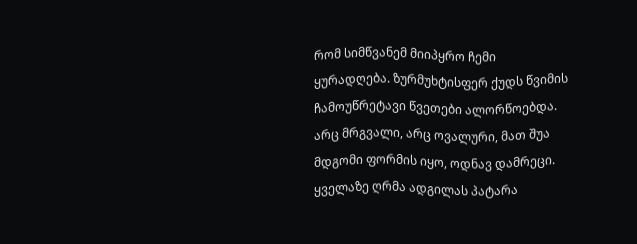რომ სიმწვანემ მიიპყრო ჩემი ყურადღება. ზურმუხტისფერ ქუდს წვიმის ჩამოუწრეტავი წვეთები ალორწოებდა. არც მრგვალი, არც ოვალური, მათ შუა მდგომი ფორმის იყო, ოდნავ დამრეცი. ყველაზე ღრმა ადგილას პატარა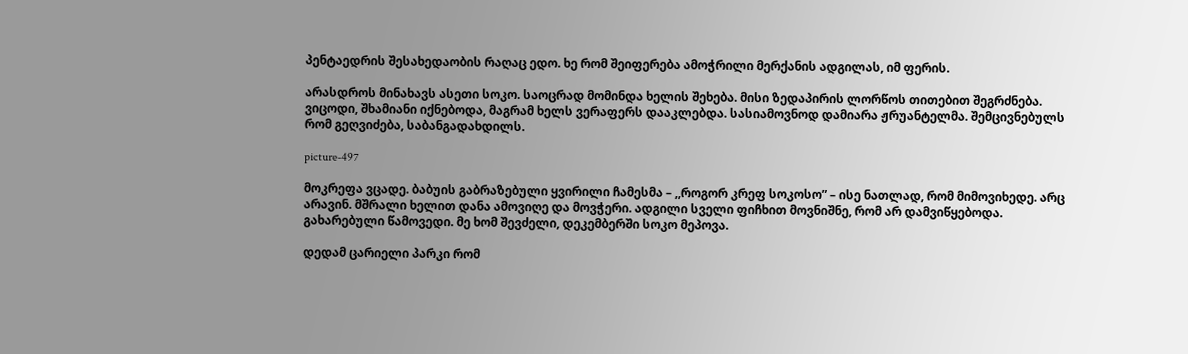პენტაედრის შესახედაობის რაღაც ედო. ხე რომ შეიფერება ამოჭრილი მერქანის ადგილას, იმ ფერის.

არასდროს მინახავს ასეთი სოკო. საოცრად მომინდა ხელის შეხება. მისი ზედაპირის ლორწოს თითებით შეგრძნება. ვიცოდი, შხამიანი იქნებოდა, მაგრამ ხელს ვერაფერს დააკლებდა. სასიამოვნოდ დამიარა ჟრუანტელმა. შემცივნებულს რომ გეღვიძება, საბანგადახდილს.

picture-497

მოკრეფა ვცადე. ბაბუის გაბრაზებული ყვირილი ჩამესმა – ,,როგორ კრეფ სოკოსო” – ისე ნათლად, რომ მიმოვიხედე. არც არავინ. მშრალი ხელით დანა ამოვიღე და მოვჭერი. ადგილი სველი ფიჩხით მოვნიშნე, რომ არ დამვიწყებოდა. გახარებული წამოვედი. მე ხომ შევძელი, დეკემბერში სოკო მეპოვა.

დედამ ცარიელი პარკი რომ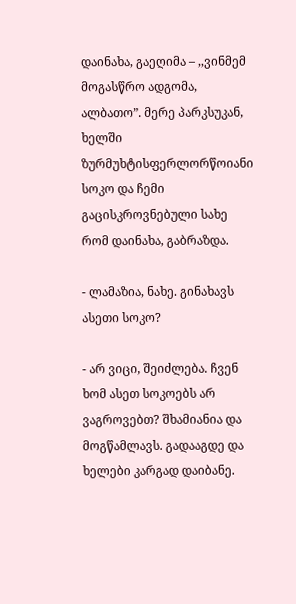დაინახა, გაეღიმა – ,,ვინმემ მოგასწრო ადგომა, ალბათო”. მერე პარკსუკან, ხელში ზურმუხტისფერლორწოიანი სოკო და ჩემი გაცისკროვნებული სახე რომ დაინახა, გაბრაზდა.

- ლამაზია, ნახე. გინახავს ასეთი სოკო?

- არ ვიცი, შეიძლება. ჩვენ ხომ ასეთ სოკოებს არ ვაგროვებთ? შხამიანია და მოგწამლავს. გადააგდე და ხელები კარგად დაიბანე.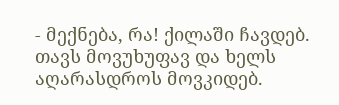- მექნება, რა! ქილაში ჩავდებ. თავს მოვუხუფავ და ხელს აღარასდროს მოვკიდებ.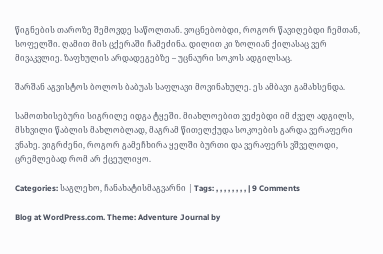წიგნების თაროზე შემოვდე საწოლთან. ვოცნებობდი, როგორ წავიღებდი ჩემთან, სოფელში. ღამით მის ცქერაში ჩამეძინა. დილით კი ზოლიან ქილასაც ვერ მივაკვლიე. ზაფხულის არდადეგებზე – უცნაური სოკოს ადგილსაც.

შარშან აგვისტოს ბოლოს ბაბუას საფლავი მოვინახულე. ეს ამბავი გამახსენდა.

სამოთხისებური სიგრილე იდგა ტყეში. მიახლოებით ვეძებდი იმ ძველ ადგილს, მსხვილი წაბლის მახლობლად, მაგრამ წითელქუდა სოკოების გარდა ვერაფერი ვნახე. ვიგრძენი, როგორ გამეჩხირა ყელში ბურთი და ვერაფერს ვშველოდი, ცრემლებად რომ არ ქცეულიყო.

Categories: საგლეხო, ჩანახატისმაგვარნი | Tags: , , , , , , , , | 9 Comments

Blog at WordPress.com. Theme: Adventure Journal by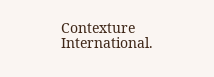Contexture International.